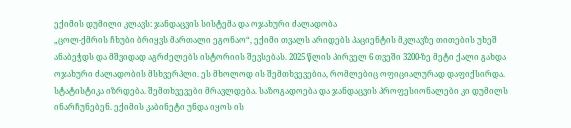ექიმის დუმილი კლავს: ჯანდაცვის სისტემა და ოჯახური ძალადობა
„ცოლ-ქმრის ჩხუბი ბრიყვს მართალი ეგონაო“, ექიმი თვალს არიდებს პაციენტის მკლავზე თითების უხეშ ანაბეჭდს და მშვიდად აგრძელებს ისტორიის შევსებას. 2025 წლის პირველ 6 თვეში 3200-ზე მეტი ქალი გახდა ოჯახური ძალადობის მსხვერპლი. ეს მხოლოდ ის შემთხვევებია, რომლებიც ოფიციალურად დაფიქსირდა.
სტატისტიკა იზრდება. შემთხვევები მრავლდება. საზოგადოება და ჯანდაცვის პროფესიონალები კი დუმილს ინარჩუნებენ. ექიმის კაბინეტი უნდა იყოს ის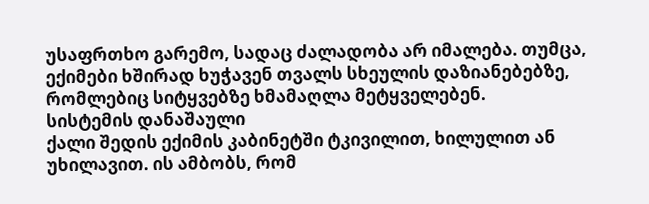უსაფრთხო გარემო, სადაც ძალადობა არ იმალება. თუმცა, ექიმები ხშირად ხუჭავენ თვალს სხეულის დაზიანებებზე, რომლებიც სიტყვებზე ხმამაღლა მეტყველებენ.
სისტემის დანაშაული
ქალი შედის ექიმის კაბინეტში ტკივილით, ხილულით ან უხილავით. ის ამბობს, რომ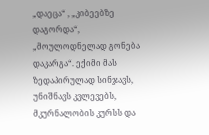„დაეცა“ , „კიბეებზე დაგორდა“, „მოულოდნელად გონება დაკარგა“. ექიმი მას ზედაპირულად სინჯავს, უნიშნავს კვლევებს, მკურნალობის კურსს და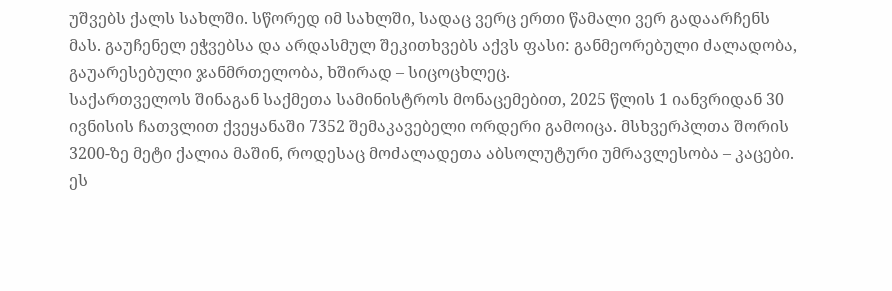უშვებს ქალს სახლში. სწორედ იმ სახლში, სადაც ვერც ერთი წამალი ვერ გადაარჩენს მას. გაუჩენელ ეჭვებსა და არდასმულ შეკითხვებს აქვს ფასი: განმეორებული ძალადობა, გაუარესებული ჯანმრთელობა, ხშირად – სიცოცხლეც.
საქართველოს შინაგან საქმეთა სამინისტროს მონაცემებით, 2025 წლის 1 იანვრიდან 30 ივნისის ჩათვლით ქვეყანაში 7352 შემაკავებელი ორდერი გამოიცა. მსხვერპლთა შორის 3200-ზე მეტი ქალია მაშინ, როდესაც მოძალადეთა აბსოლუტური უმრავლესობა – კაცები. ეს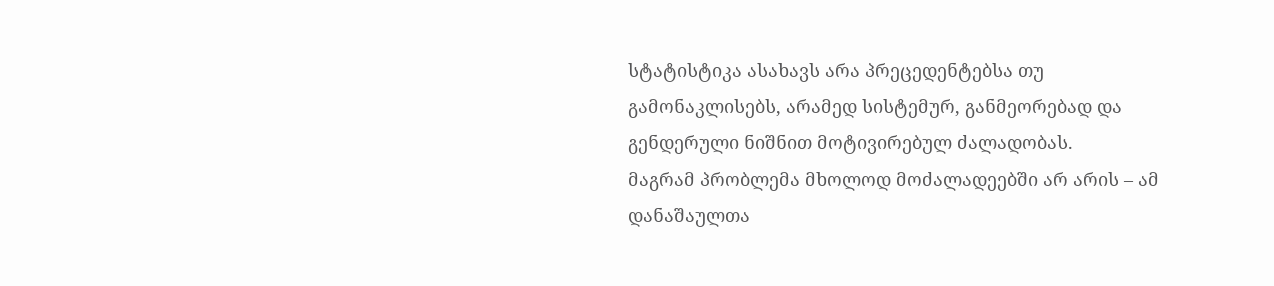სტატისტიკა ასახავს არა პრეცედენტებსა თუ გამონაკლისებს, არამედ სისტემურ, განმეორებად და გენდერული ნიშნით მოტივირებულ ძალადობას.
მაგრამ პრობლემა მხოლოდ მოძალადეებში არ არის – ამ დანაშაულთა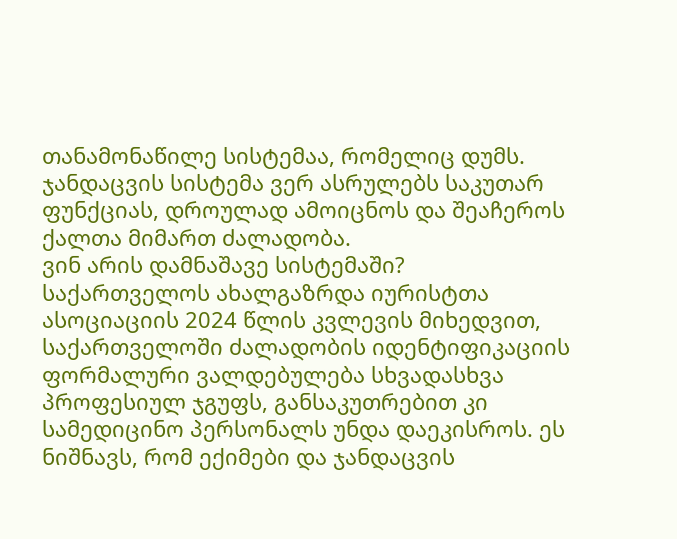თანამონაწილე სისტემაა, რომელიც დუმს. ჯანდაცვის სისტემა ვერ ასრულებს საკუთარ ფუნქციას, დროულად ამოიცნოს და შეაჩეროს ქალთა მიმართ ძალადობა.
ვინ არის დამნაშავე სისტემაში?
საქართველოს ახალგაზრდა იურისტთა ასოციაციის 2024 წლის კვლევის მიხედვით, საქართველოში ძალადობის იდენტიფიკაციის ფორმალური ვალდებულება სხვადასხვა პროფესიულ ჯგუფს, განსაკუთრებით კი სამედიცინო პერსონალს უნდა დაეკისროს. ეს ნიშნავს, რომ ექიმები და ჯანდაცვის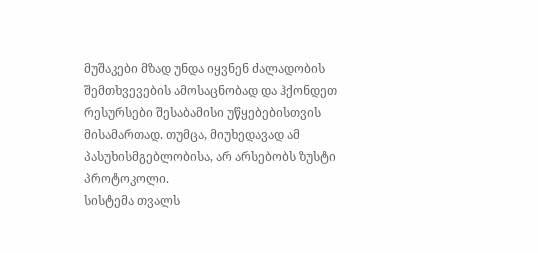მუშაკები მზად უნდა იყვნენ ძალადობის შემთხვევების ამოსაცნობად და ჰქონდეთ რესურსები შესაბამისი უწყებებისთვის მისამართად. თუმცა, მიუხედავად ამ პასუხისმგებლობისა, არ არსებობს ზუსტი პროტოკოლი.
სისტემა თვალს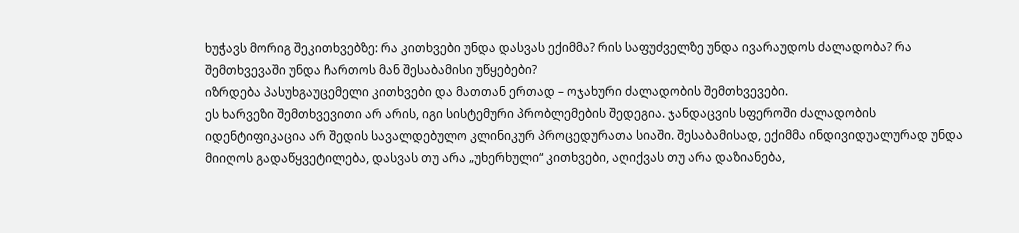ხუჭავს მორიგ შეკითხვებზე: რა კითხვები უნდა დასვას ექიმმა? რის საფუძველზე უნდა ივარაუდოს ძალადობა? რა შემთხვევაში უნდა ჩართოს მან შესაბამისი უწყებები?
იზრდება პასუხგაუცემელი კითხვები და მათთან ერთად – ოჯახური ძალადობის შემთხვევები.
ეს ხარვეზი შემთხვევითი არ არის, იგი სისტემური პრობლემების შედეგია. ჯანდაცვის სფეროში ძალადობის იდენტიფიკაცია არ შედის სავალდებულო კლინიკურ პროცედურათა სიაში. შესაბამისად, ექიმმა ინდივიდუალურად უნდა მიიღოს გადაწყვეტილება, დასვას თუ არა „უხერხული“ კითხვები, აღიქვას თუ არა დაზიანება,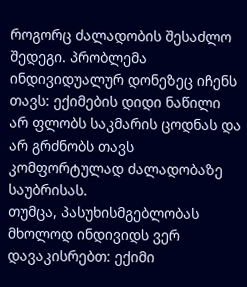როგორც ძალადობის შესაძლო შედეგი. პრობლემა ინდივიდუალურ დონეზეც იჩენს თავს: ექიმების დიდი ნაწილი არ ფლობს საკმარის ცოდნას და არ გრძნობს თავს კომფორტულად ძალადობაზე საუბრისას.
თუმცა, პასუხისმგებლობას მხოლოდ ინდივიდს ვერ დავაკისრებთ: ექიმი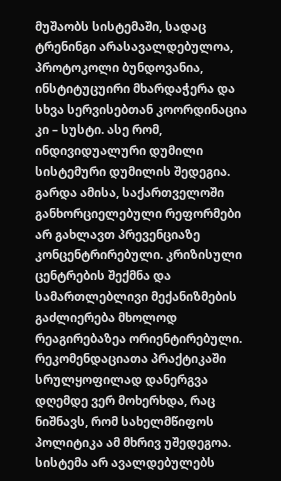მუშაობს სისტემაში, სადაც ტრენინგი არასავალდებულოა, პროტოკოლი ბუნდოვანია, ინსტიტუცუირი მხარდაჭერა და სხვა სერვისებთან კოორდინაცია კი – სუსტი. ასე რომ, ინდივიდუალური დუმილი სისტემური დუმილის შედეგია.
გარდა ამისა, საქართველოში განხორციელებული რეფორმები არ გახლავთ პრევენციაზე კონცენტრირებული. კრიზისული ცენტრების შექმნა და სამართლებლივი მექანიზმების გაძლიერება მხოლოდ რეაგირებაზეა ორიენტირებული. რეკომენდაციათა პრაქტიკაში სრულყოფილად დანერგვა დღემდე ვერ მოხერხდა, რაც ნიშნავს, რომ სახელმწიფოს პოლიტიკა ამ მხრივ უშედეგოა. სისტემა არ ავალდებულებს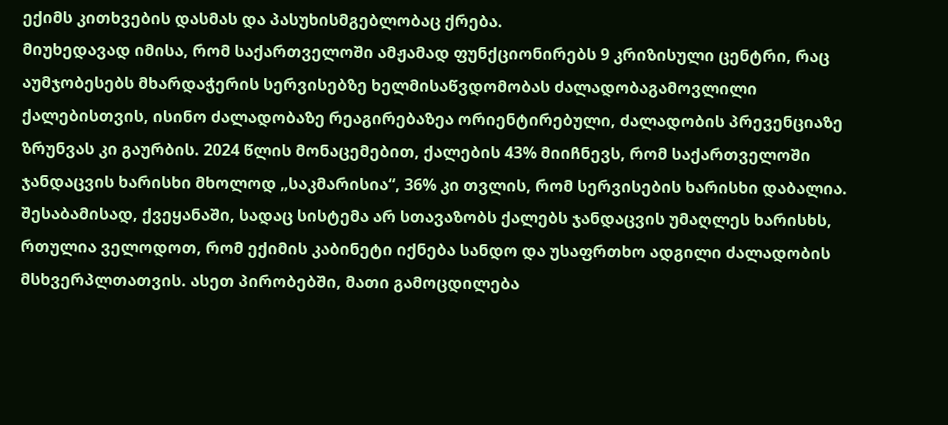ექიმს კითხვების დასმას და პასუხისმგებლობაც ქრება.
მიუხედავად იმისა, რომ საქართველოში ამჟამად ფუნქციონირებს 9 კრიზისული ცენტრი, რაც აუმჯობესებს მხარდაჭერის სერვისებზე ხელმისაწვდომობას ძალადობაგამოვლილი ქალებისთვის, ისინო ძალადობაზე რეაგირებაზეა ორიენტირებული, ძალადობის პრევენციაზე ზრუნვას კი გაურბის. 2024 წლის მონაცემებით, ქალების 43% მიიჩნევს, რომ საქართველოში ჯანდაცვის ხარისხი მხოლოდ „საკმარისია“, 36% კი თვლის, რომ სერვისების ხარისხი დაბალია. შესაბამისად, ქვეყანაში, სადაც სისტემა არ სთავაზობს ქალებს ჯანდაცვის უმაღლეს ხარისხს, რთულია ველოდოთ, რომ ექიმის კაბინეტი იქნება სანდო და უსაფრთხო ადგილი ძალადობის მსხვერპლთათვის. ასეთ პირობებში, მათი გამოცდილება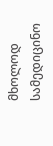მხოლოდ სამედიცინო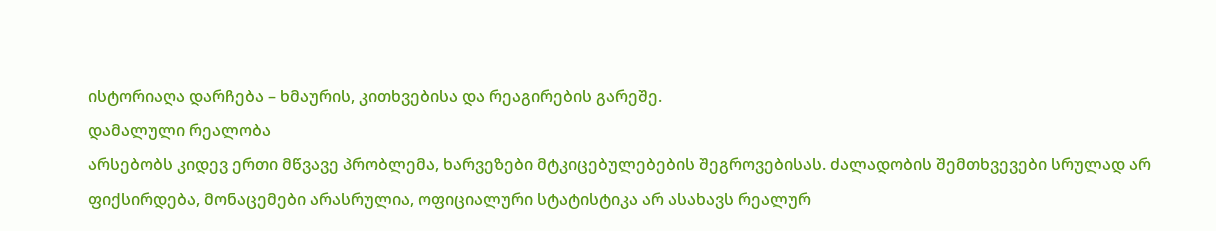ისტორიაღა დარჩება – ხმაურის, კითხვებისა და რეაგირების გარეშე.
დამალული რეალობა
არსებობს კიდევ ერთი მწვავე პრობლემა, ხარვეზები მტკიცებულებების შეგროვებისას. ძალადობის შემთხვევები სრულად არ ფიქსირდება, მონაცემები არასრულია, ოფიციალური სტატისტიკა არ ასახავს რეალურ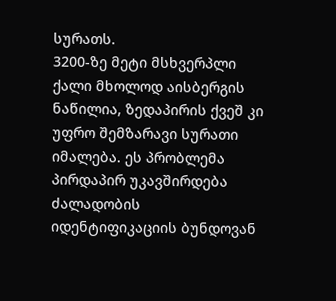სურათს.
3200-ზე მეტი მსხვერპლი ქალი მხოლოდ აისბერგის ნაწილია, ზედაპირის ქვეშ კი უფრო შემზარავი სურათი იმალება. ეს პრობლემა პირდაპირ უკავშირდება ძალადობის იდენტიფიკაციის ბუნდოვან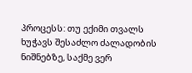პროცესს: თუ ექიმი თვალს ხუჭავს შესაძლო ძალადობის ნიშნებზე, საქმე ვერ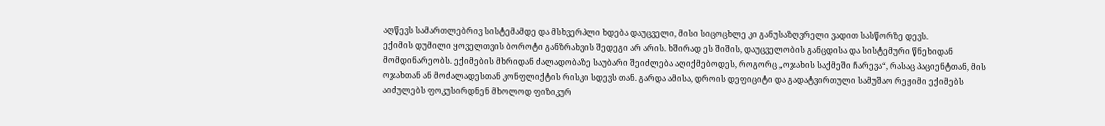აღწევს სამართლებრივ სისტემამდე და მსხვერპლი ხდება დაუცველი, მისი სიცოცხლე კი განუსაზღვრელი ვადით სასწორზე დევს.
ექიმის დუმილი ყოველთვის ბოროტი განზრახვის შედეგი არ არის. ხშირად ეს შიშის, დაუცველობის განცდისა და სისტემური წნეხიდან მომდინარეობს. ექიმების მხრიდან ძალადობაზე საუბარი შეიძლება აღიქმებოდეს, როგორც „ოჯახის საქმეში ჩარევა“, რასაც პაციენტთან, მის ოჯახთან ან მოძალადესთან კონფლიქტის რისკი სდევს თან. გარდა ამისა, დროის დეფიციტი და გადატვირთული სამუშაო რეჟიმი ექიმებს აიძულებს ფოკუსირდნენ მხოლოდ ფიზიკურ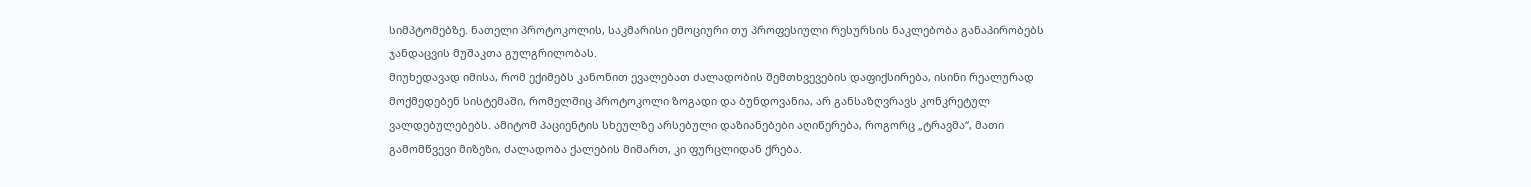სიმპტომებზე. ნათელი პროტოკოლის, საკმარისი ემოციური თუ პროფესიული რესურსის ნაკლებობა განაპირობებს ჯანდაცვის მუშაკთა გულგრილობას.
მიუხედავად იმისა, რომ ექიმებს კანონით ევალებათ ძალადობის შემთხვევების დაფიქსირება, ისინი რეალურად მოქმედებენ სისტემაში, რომელშიც პროტოკოლი ზოგადი და ბუნდოვანია, არ განსაზღვრავს კონკრეტულ ვალდებულებებს. ამიტომ პაციენტის სხეულზე არსებული დაზიანებები აღიწერება, როგორც „ტრავმა“, მათი გამომწვევი მიზეზი, ძალადობა ქალების მიმართ, კი ფურცლიდან ქრება.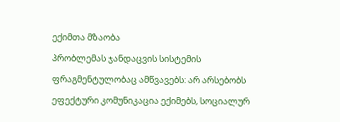ექიმთა მზაობა
პრობლემას ჯანდაცვის სისტემის ფრაგმენტულობაც ამწვავებს: არ არსებობს ეფექტური კომუნიკაცია ექიმებს, სოციალურ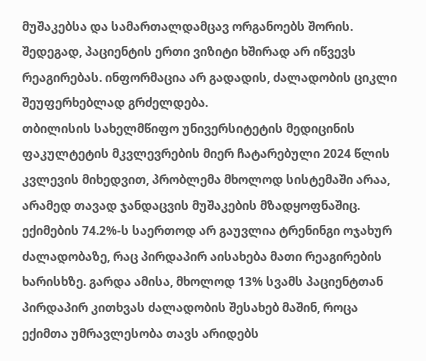მუშაკებსა და სამართალდამცავ ორგანოებს შორის. შედეგად, პაციენტის ერთი ვიზიტი ხშირად არ იწვევს რეაგირებას. ინფორმაცია არ გადადის, ძალადობის ციკლი შეუფერხებლად გრძელდება.
თბილისის სახელმწიფო უნივერსიტეტის მედიცინის ფაკულტეტის მკვლევრების მიერ ჩატარებული 2024 წლის კვლევის მიხედვით, პრობლემა მხოლოდ სისტემაში არაა, არამედ თავად ჯანდაცვის მუშაკების მზადყოფნაშიც. ექიმების 74.2%-ს საერთოდ არ გაუვლია ტრენინგი ოჯახურ ძალადობაზე, რაც პირდაპირ აისახება მათი რეაგირების ხარისხზე. გარდა ამისა, მხოლოდ 13% სვამს პაციენტთან პირდაპირ კითხვას ძალადობის შესახებ მაშინ, როცა ექიმთა უმრავლესობა თავს არიდებს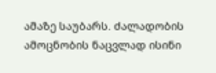ამაზე საუბარს. ძალადობის ამოცნობის ნაცვლად ისინი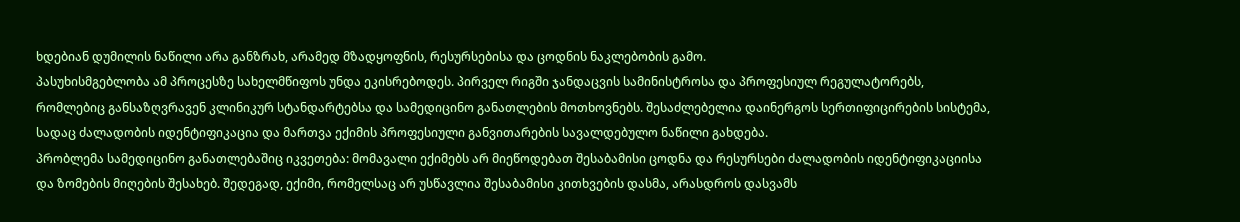ხდებიან დუმილის ნაწილი არა განზრახ, არამედ მზადყოფნის, რესურსებისა და ცოდნის ნაკლებობის გამო.
პასუხისმგებლობა ამ პროცესზე სახელმწიფოს უნდა ეკისრებოდეს. პირველ რიგში ჯანდაცვის სამინისტროსა და პროფესიულ რეგულატორებს, რომლებიც განსაზღვრავენ კლინიკურ სტანდარტებსა და სამედიცინო განათლების მოთხოვნებს. შესაძლებელია დაინერგოს სერთიფიცირების სისტემა, სადაც ძალადობის იდენტიფიკაცია და მართვა ექიმის პროფესიული განვითარების სავალდებულო ნაწილი გახდება.
პრობლემა სამედიცინო განათლებაშიც იკვეთება: მომავალი ექიმებს არ მიეწოდებათ შესაბამისი ცოდნა და რესურსები ძალადობის იდენტიფიკაციისა და ზომების მიღების შესახებ. შედეგად, ექიმი, რომელსაც არ უსწავლია შესაბამისი კითხვების დასმა, არასდროს დასვამს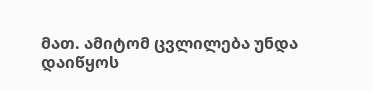მათ. ამიტომ ცვლილება უნდა დაიწყოს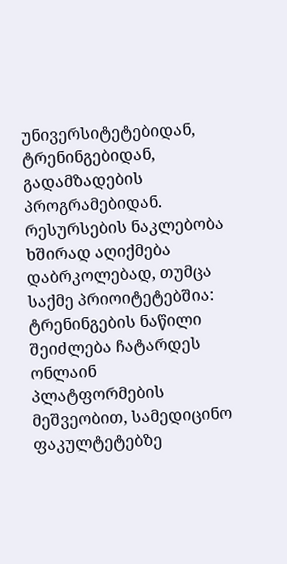უნივერსიტეტებიდან, ტრენინგებიდან, გადამზადების პროგრამებიდან.
რესურსების ნაკლებობა ხშირად აღიქმება დაბრკოლებად, თუმცა საქმე პრიოიტეტებშია: ტრენინგების ნაწილი შეიძლება ჩატარდეს ონლაინ პლატფორმების მეშვეობით, სამედიცინო ფაკულტეტებზე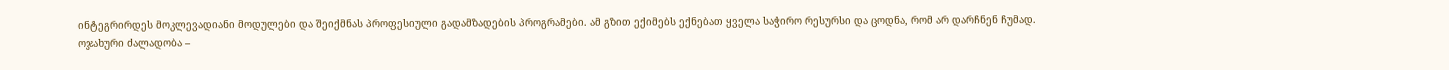ინტეგრირდეს მოკლევადიანი მოდულები და შეიქმნას პროფესიული გადამზადების პროგრამები. ამ გზით ექიმებს ექნებათ ყველა საჭირო რესურსი და ცოდნა, რომ არ დარჩნენ ჩუმად.
ოჯახური ძალადობა –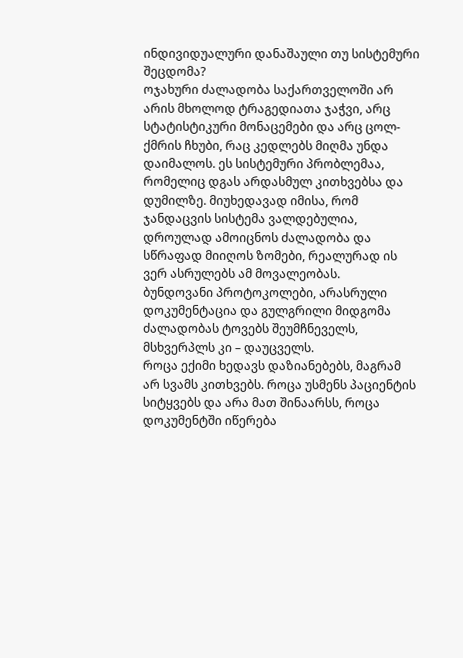ინდივიდუალური დანაშაული თუ სისტემური შეცდომა?
ოჯახური ძალადობა საქართველოში არ არის მხოლოდ ტრაგედიათა ჯაჭვი, არც სტატისტიკური მონაცემები და არც ცოლ-ქმრის ჩხუბი, რაც კედლებს მიღმა უნდა დაიმალოს. ეს სისტემური პრობლემაა, რომელიც დგას არდასმულ კითხვებსა და დუმილზე. მიუხედავად იმისა, რომ ჯანდაცვის სისტემა ვალდებულია, დროულად ამოიცნოს ძალადობა და სწრაფად მიიღოს ზომები, რეალურად ის ვერ ასრულებს ამ მოვალეობას.
ბუნდოვანი პროტოკოლები, არასრული დოკუმენტაცია და გულგრილი მიდგომა ძალადობას ტოვებს შეუმჩნეველს, მსხვერპლს კი – დაუცველს.
როცა ექიმი ხედავს დაზიანებებს, მაგრამ არ სვამს კითხვებს. როცა უსმენს პაციენტის სიტყვებს და არა მათ შინაარსს, როცა დოკუმენტში იწერება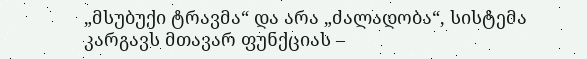„მსუბუქი ტრავმა“ და არა „ძალადობა“, სისტემა კარგავს მთავარ ფუნქციას –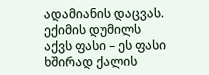ადამიანის დაცვას.
ექიმის დუმილს აქვს ფასი – ეს ფასი ხშირად ქალის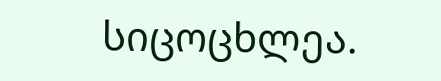სიცოცხლეა.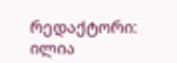რედაქტორი: ილია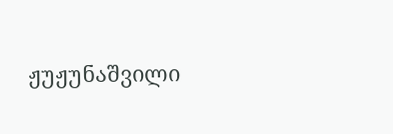ჟუჟუნაშვილი